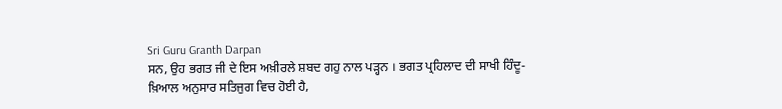Sri Guru Granth Darpan
ਸਨ, ਉਹ ਭਗਤ ਜੀ ਦੇ ਇਸ ਅਖ਼ੀਰਲੇ ਸ਼ਬਦ ਗਹੁ ਨਾਲ ਪੜ੍ਹਨ । ਭਗਤ ਪ੍ਰਹਿਲਾਦ ਦੀ ਸਾਖੀ ਹਿੰਦੂ-
ਖ਼ਿਆਲ ਅਨੁਸਾਰ ਸਤਿਜੁਗ ਵਿਚ ਹੋਈ ਹੈ,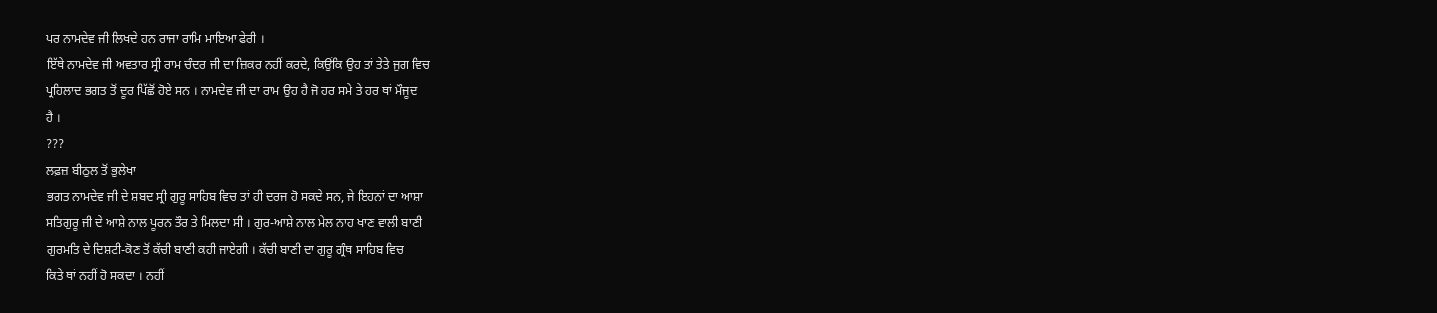ਪਰ ਨਾਮਦੇਵ ਜੀ ਲਿਖਦੇ ਹਨ ਰਾਜਾ ਰਾਮਿ ਮਾਇਆ ਫੇਰੀ ।
ਇੱਥੇ ਨਾਮਦੇਵ ਜੀ ਅਵਤਾਰ ਸ੍ਰੀ ਰਾਮ ਚੰਦਰ ਜੀ ਦਾ ਜ਼ਿਕਰ ਨਹੀਂ ਕਰਦੇ, ਕਿਉਂਕਿ ਉਹ ਤਾਂ ਤੇਤੇ ਜੁਗ ਵਿਚ
ਪ੍ਰਹਿਲਾਦ ਭਗਤ ਤੋਂ ਦੂਰ ਪਿੱਛੋਂ ਹੋਏ ਸਨ । ਨਾਮਦੇਵ ਜੀ ਦਾ ਰਾਮ ਉਹ ਹੈ ਜੋ ਹਰ ਸਮੇ ਤੇ ਹਰ ਥਾਂ ਮੌਜੂਦ
ਹੈ ।
???
ਲਫ਼ਜ਼ ਬੀਠੁਲ ਤੋਂ ਭੁਲੇਖਾ
ਭਗਤ ਨਾਮਦੇਵ ਜੀ ਦੇ ਸ਼ਬਦ ਸ੍ਰੀ ਗੁਰੂ ਸਾਹਿਬ ਵਿਚ ਤਾਂ ਹੀ ਦਰਜ ਹੋ ਸਕਦੇ ਸਨ, ਜੇ ਇਹਨਾਂ ਦਾ ਆਸ਼ਾ
ਸਤਿਗੁਰੂ ਜੀ ਦੇ ਆਸ਼ੇ ਨਾਲ ਪੂਰਨ ਤੌਰ ਤੇ ਮਿਲਦਾ ਸੀ । ਗੁਰ-ਆਸ਼ੇ ਨਾਲ ਮੇਲ ਨਾਹ ਖਾਣ ਵਾਲੀ ਬਾਣੀ
ਗੁਰਮਤਿ ਦੇ ਦਿਸ਼ਟੀ-ਕੋਣ ਤੋਂ ਕੱਚੀ ਬਾਣੀ ਕਹੀ ਜਾਏਗੀ । ਕੱਚੀ ਬਾਣੀ ਦਾ ਗੁਰੂ ਗ੍ਰੰਥ ਸਾਹਿਬ ਵਿਚ
ਕਿਤੇ ਥਾਂ ਨਹੀਂ ਹੋ ਸਕਦਾ । ਨਹੀਂ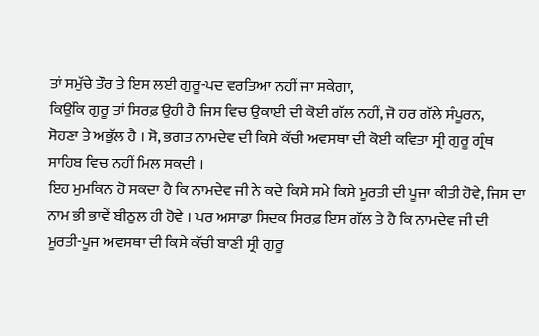ਤਾਂ ਸਮੁੱਚੇ ਤੌਰ ਤੇ ਇਸ ਲਈ ਗੁਰੂ-ਪਦ ਵਰਤਿਆ ਨਹੀਂ ਜਾ ਸਕੇਗਾ,
ਕਿਉਂਕਿ ਗੁਰੂ ਤਾਂ ਸਿਰਫ਼ ਉਹੀ ਹੈ ਜਿਸ ਵਿਚ ਉਕਾਈ ਦੀ ਕੋਈ ਗੱਲ ਨਹੀਂ, ਜੋ ਹਰ ਗੱਲੇ ਸੰਪੂਰਨ,
ਸੋਹਣਾ ਤੇ ਅਭੁੱਲ ਹੈ । ਸੋ, ਭਗਤ ਨਾਮਦੇਵ ਦੀ ਕਿਸੇ ਕੱਚੀ ਅਵਸਥਾ ਦੀ ਕੋਈ ਕਵਿਤਾ ਸ੍ਰੀ ਗੁਰੂ ਗ੍ਰੰਥ
ਸਾਹਿਬ ਵਿਚ ਨਹੀਂ ਮਿਲ ਸਕਦੀ ।
ਇਹ ਮੁਮਕਿਨ ਹੋ ਸਕਦਾ ਹੈ ਕਿ ਨਾਮਦੇਵ ਜੀ ਨੇ ਕਦੇ ਕਿਸੇ ਸਮੇ ਕਿਸੇ ਮੂਰਤੀ ਦੀ ਪੂਜਾ ਕੀਤੀ ਹੋਵੇ, ਜਿਸ ਦਾ
ਨਾਮ ਭੀ ਭਾਵੇਂ ਬੀਠੁਲ ਹੀ ਹੋਵੇ । ਪਰ ਅਸਾਡਾ ਸਿਦਕ ਸਿਰਫ਼ ਇਸ ਗੱਲ ਤੇ ਹੈ ਕਿ ਨਾਮਦੇਵ ਜੀ ਦੀ
ਮੂਰਤੀ-ਪੂਜ ਅਵਸਥਾ ਦੀ ਕਿਸੇ ਕੱਚੀ ਬਾਣੀ ਸ੍ਰੀ ਗੁਰੂ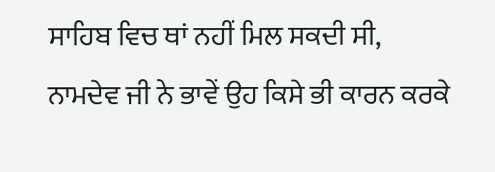ਸਾਹਿਬ ਵਿਚ ਥਾਂ ਨਹੀਂ ਮਿਲ ਸਕਦੀ ਸੀ,
ਨਾਮਦੇਵ ਜੀ ਨੇ ਭਾਵੇਂ ਉਹ ਕਿਸੇ ਭੀ ਕਾਰਨ ਕਰਕੇ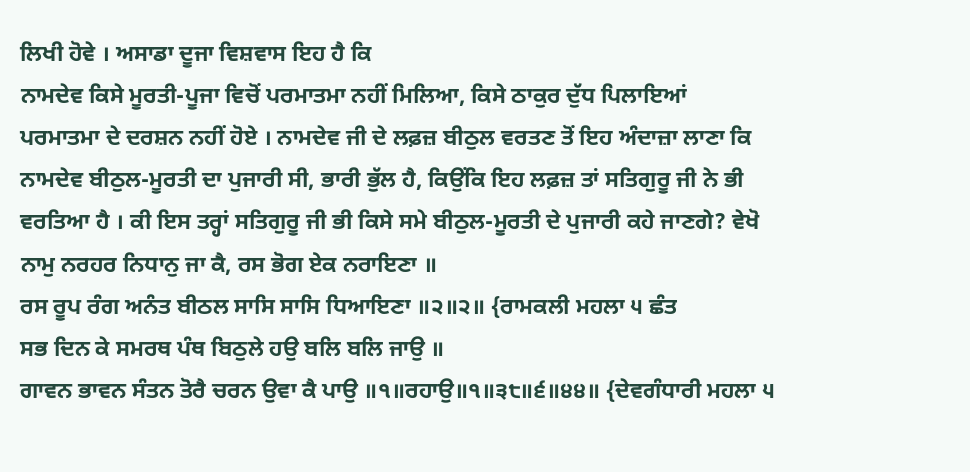ਲਿਖੀ ਹੋਵੇ । ਅਸਾਡਾ ਦੂਜਾ ਵਿਸ਼ਵਾਸ ਇਹ ਹੈ ਕਿ
ਨਾਮਦੇਵ ਕਿਸੇ ਮੂਰਤੀ-ਪੂਜਾ ਵਿਚੋਂ ਪਰਮਾਤਮਾ ਨਹੀਂ ਮਿਲਿਆ, ਕਿਸੇ ਠਾਕੁਰ ਦੁੱਧ ਪਿਲਾਇਆਂ
ਪਰਮਾਤਮਾ ਦੇ ਦਰਸ਼ਨ ਨਹੀਂ ਹੋਏ । ਨਾਮਦੇਵ ਜੀ ਦੇ ਲਫ਼ਜ਼ ਬੀਠੁਲ ਵਰਤਣ ਤੋਂ ਇਹ ਅੰਦਾਜ਼ਾ ਲਾਣਾ ਕਿ
ਨਾਮਦੇਵ ਬੀਠੁਲ-ਮੂਰਤੀ ਦਾ ਪੁਜਾਰੀ ਸੀ, ਭਾਰੀ ਭੁੱਲ ਹੈ, ਕਿਉਂਕਿ ਇਹ ਲਫ਼ਜ਼ ਤਾਂ ਸਤਿਗੁਰੂ ਜੀ ਨੇ ਭੀ
ਵਰਤਿਆ ਹੈ । ਕੀ ਇਸ ਤਰ੍ਹਾਂ ਸਤਿਗੁਰੂ ਜੀ ਭੀ ਕਿਸੇ ਸਮੇ ਬੀਠੁਲ-ਮੂਰਤੀ ਦੇ ਪੁਜਾਰੀ ਕਹੇ ਜਾਣਗੇ? ਵੇਖੋ
ਨਾਮੁ ਨਰਹਰ ਨਿਧਾਨੁ ਜਾ ਕੈ, ਰਸ ਭੋਗ ਏਕ ਨਰਾਇਣਾ ॥
ਰਸ ਰੂਪ ਰੰਗ ਅਨੰਤ ਬੀਠਲ ਸਾਸਿ ਸਾਸਿ ਧਿਆਇਣਾ ॥੨॥੨॥ {ਰਾਮਕਲੀ ਮਹਲਾ ੫ ਛੰਤ
ਸਭ ਦਿਨ ਕੇ ਸਮਰਥ ਪੰਥ ਬਿਠੁਲੇ ਹਉ ਬਲਿ ਬਲਿ ਜਾਉ ॥
ਗਾਵਨ ਭਾਵਨ ਸੰਤਨ ਤੋਰੈ ਚਰਨ ਉਵਾ ਕੈ ਪਾਉ ॥੧॥ਰਹਾਉ॥੧॥੩੮॥੬॥੪੪॥ {ਦੇਵਗੰਧਾਰੀ ਮਹਲਾ ੫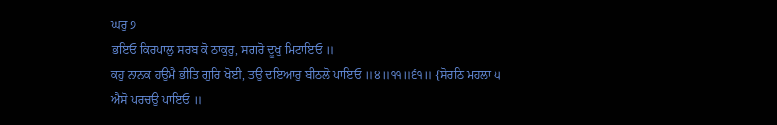ਘਰੁ ੭
ਭਇਓ ਕਿਰਪਾਲੁ ਸਰਬ ਕੋ ਠਾਕੁਰੁ, ਸਗਰੋ ਦੂਖੁ ਮਿਟਾਇਓ ॥
ਕਹੁ ਨਾਨਕ ਹਉਮੈ ਭੀਤਿ ਗੁਰਿ ਖੋਈ, ਤਉ ਦਇਆਰੁ ਬੀਠਲੋ ਪਾਇਓ ॥੪॥੧੧॥੬੧॥ {ਸੋਰਠਿ ਮਹਲਾ ੫
ਐਸੋ ਪਰਚਉ ਪਾਇਓ ॥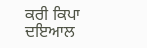ਕਰੀ ਕਿਪਾ ਦਇਆਲ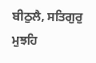ਬੀਠੁਲੈ, ਸਤਿਗੁਰੁ ਮੁਝਹਿ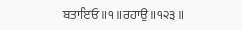ਬਤਾਇਓ ॥੧॥ਰਹਾਉ॥੧੨੩॥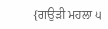{ਗਉੜੀ ਮਹਲਾ ੫